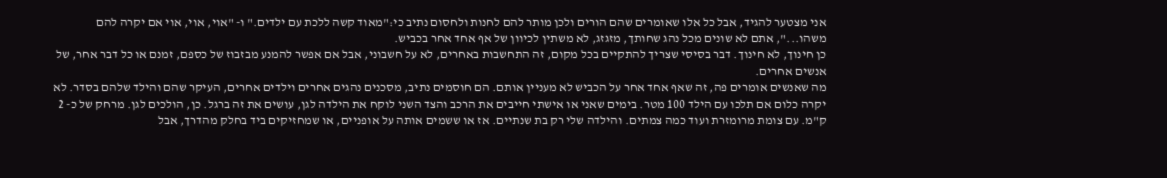אני מצטער להגיד, אבל כל אלו שאומרים שהם הורים ולכן מותר להם לחנות ולחסום נתיב כי:"מאוד קשה ללכת עם ילדים." ו- "אוי, אוי, אוי אם יקרה להם משהו...", אתם לא שונים מכל נהג שחותך, מזגזג, לא משתין לכיוון של אף אחד אחר בכביש.
כן חינוך, לא חינוך. דבר בסיסי שצריך להתקיים בכל מקום, זה התחשבות באחרים, לא על חשבוני, אבל אם אפשר להמנע מבזבוז של כספם, זמנם או כל דבר אחר, של אנשים אחרים.
מה שאנשים אומרים פה, זה שאף אחד אחר על הכביש לא מעניין אותם. הם חוסמים נתיב, מסכנים נהגים אחרים וילדים אחרים, העיקר שהם והילד שלהם בסדר. לא יקרה כלום אם תלכו עם הילד 100 מטר. בימים שאני או אישתי חייבים את הרכב והצד השני לוקח את הילדה לגן, עושים את זה ברגל. כן, הולכים לגן. מרחק של כ- 2 ק"מ. עם צומת מרומזרת ועוד כמה צמתים. והילדה שלי רק בת שנתיים. אז או ששמים אותה על אופניים, או שמחזיקים ביד בחלק מהדרך, אבל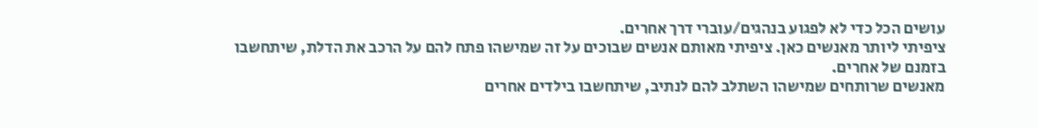עושים הכל כדי לא לפגוע בנהגים/עוברי דרך אחרים.
ציפיתי ליותר מאנשים כאן. ציפיתי מאותם אנשים שבוכים על זה שמישהו פתח להם על הרכב את הדלת, שיתחשבו בזמנם של אחרים.
מאנשים שרותחים שמישהו השתלב להם לנתיב, שיתחשבו בילדים אחרים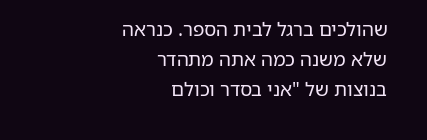שהולכים ברגל לבית הספר. כנראה שלא משנה כמה אתה מתהדר בנוצות של "אני בסדר וכולם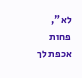לא", פחות אכפת לך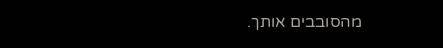מהסובבים אותך.